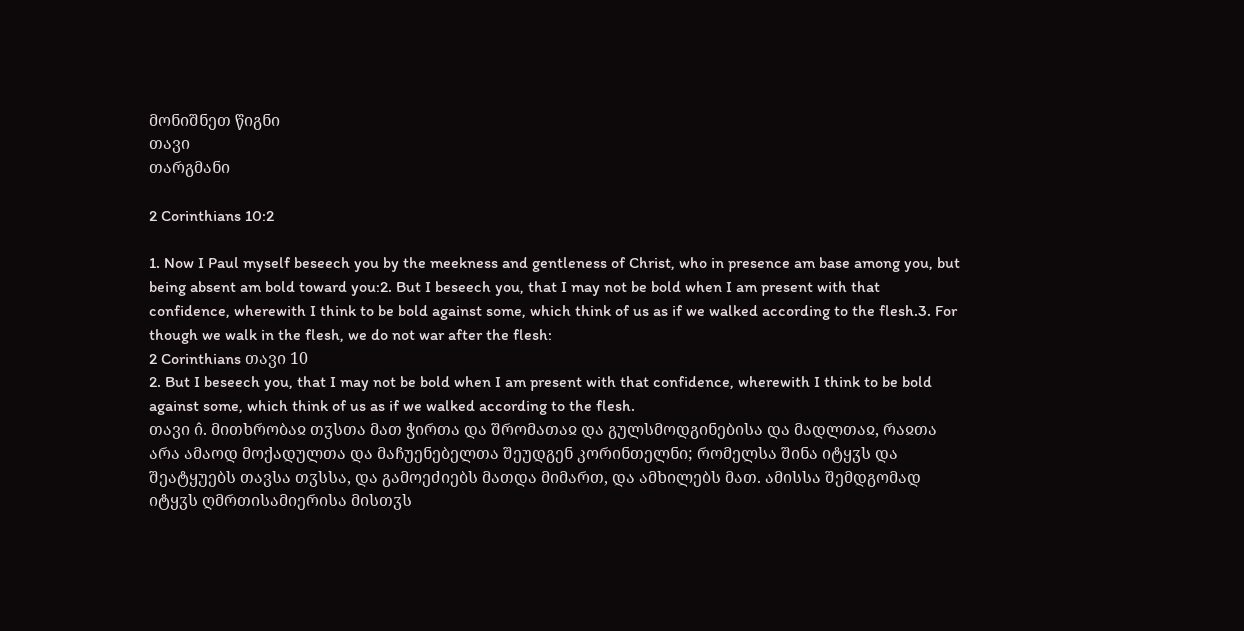მონიშნეთ წიგნი
თავი
თარგმანი

2 Corinthians 10:2

1. Now I Paul myself beseech you by the meekness and gentleness of Christ, who in presence am base among you, but being absent am bold toward you:2. But I beseech you, that I may not be bold when I am present with that confidence, wherewith I think to be bold against some, which think of us as if we walked according to the flesh.3. For though we walk in the flesh, we do not war after the flesh:
2 Corinthians თავი 10
2. But I beseech you, that I may not be bold when I am present with that confidence, wherewith I think to be bold against some, which think of us as if we walked according to the flesh.
თავი ი̂. მითხრობაჲ თჳსთა მათ ჭირთა და შრომათაჲ და გულსმოდგინებისა და მადლთაჲ, რაჲთა არა ამაოდ მოქადულთა და მაჩუენებელთა შეუდგენ კორინთელნი; რომელსა შინა იტყჳს და შეატყუებს თავსა თჳსსა, და გამოეძიებს მათდა მიმართ, და ამხილებს მათ. ამისსა შემდგომად იტყჳს ღმრთისამიერისა მისთჳს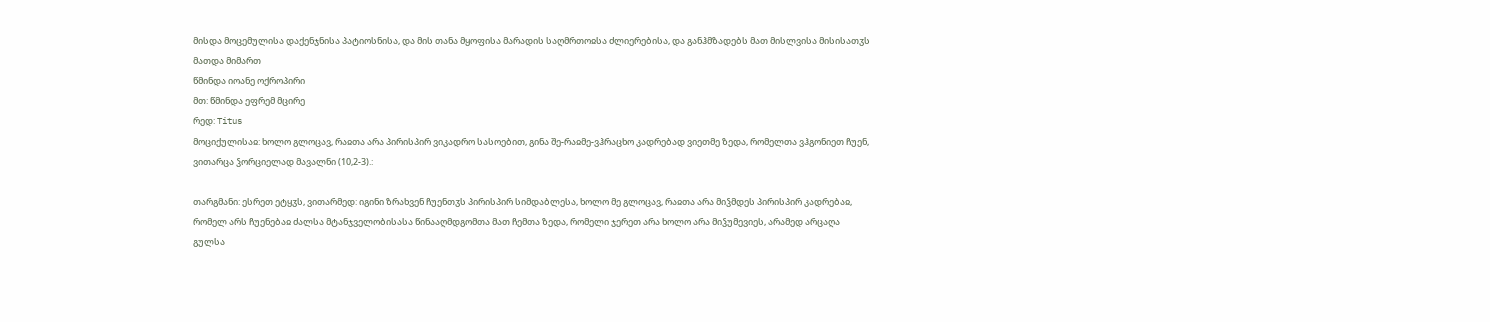მისდა მოცემულისა დაქენჯნისა პატიოსნისა, და მის თანა მყოფისა მარადის საღმრთოჲსა ძლიერებისა, და განჰმზადებს მათ მისლვისა მისისათჳს მათდა მიმართ
წმინდა იოანე ოქროპირი
მთ: წმინდა ეფრემ მცირე
რედ: Titus
მოციქულისაჲ: ხოლო გლოცავ, რაჲთა არა პირისპირ ვიკადრო სასოებით, გინა შე-რაჲმე-ვჰრაცხო კადრებად ვიეთმე ზედა, რომელთა ვჰგონიეთ ჩუენ, ვითარცა ჴორციელად მავალნი (10,2-3).:

თარგმანი: ესრეთ ეტყჳს, ვითარმედ: იგინი ზრახვენ ჩუენთჳს პირისპირ სიმდაბლესა, ხოლო მე გლოცავ, რაჲთა არა მიჴმდეს პირისპირ კადრებაჲ, რომელ არს ჩუენებაჲ ძალსა მტანჯველობისასა წინააღმდგომთა მათ ჩემთა ზედა, რომელი ჯერეთ არა ხოლო არა მიჴუმევიეს, არამედ არცაღა გულსა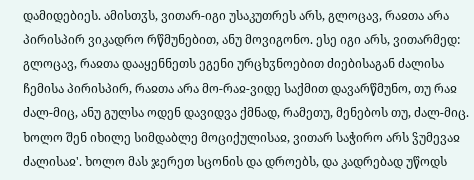დამიდებიეს. ამისთჳს, ვითარ-იგი უსაკუთრეს არს, გლოცავ, რაჲთა არა პირისპირ ვიკადრო რწმუნებით, ანუ მოვიგონო. ესე იგი არს, ვითარმედ: გლოცავ, რაჲთა დააყენნეთს ეგენი ურცხჳნოებით ძიებისაგან ძალისა ჩემისა პირისპირ, რაჲთა არა მო-რაჲ-ვიდე საქმით დავარწმუნო, თუ რაჲ ძალ-მიც, ანუ გულსა ოდენ დავიდვა ქმნად, რამეთუ, მენებოს თუ, ძალ-მიც. ხოლო შენ იხილე სიმდაბლე მოციქულისაჲ, ვითარ საჭირო არს ჴუმევაჲ ძალისაჲ'. ხოლო მას ჯერეთ სცონის და დროებს, და კადრებად უწოდს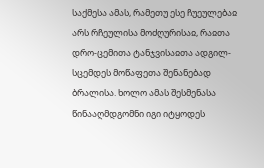საქმესა ამას, რამეთუ ესე ჩუეულებაჲ არს რჩეულისა მოძღურისაჲ, რაჲთა დრო-ცემითა ტანჯვისაჲთა ადგილ-სცემდეს მოწაფეთა შენანებად ბრალისა. ხოლო ამას შესმენასა წინააღმდგომნი იგი იტყოდეს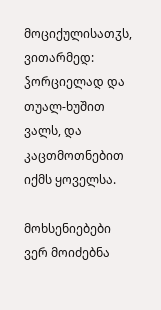მოციქულისათჳს, ვითარმედ: ჴორციელად და თუალ-ხუშით ვალს, და კაცთმოთნებით იქმს ყოველსა.

მოხსენიებები ვერ მოიძებნა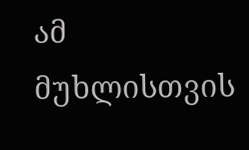ამ მუხლისთვის